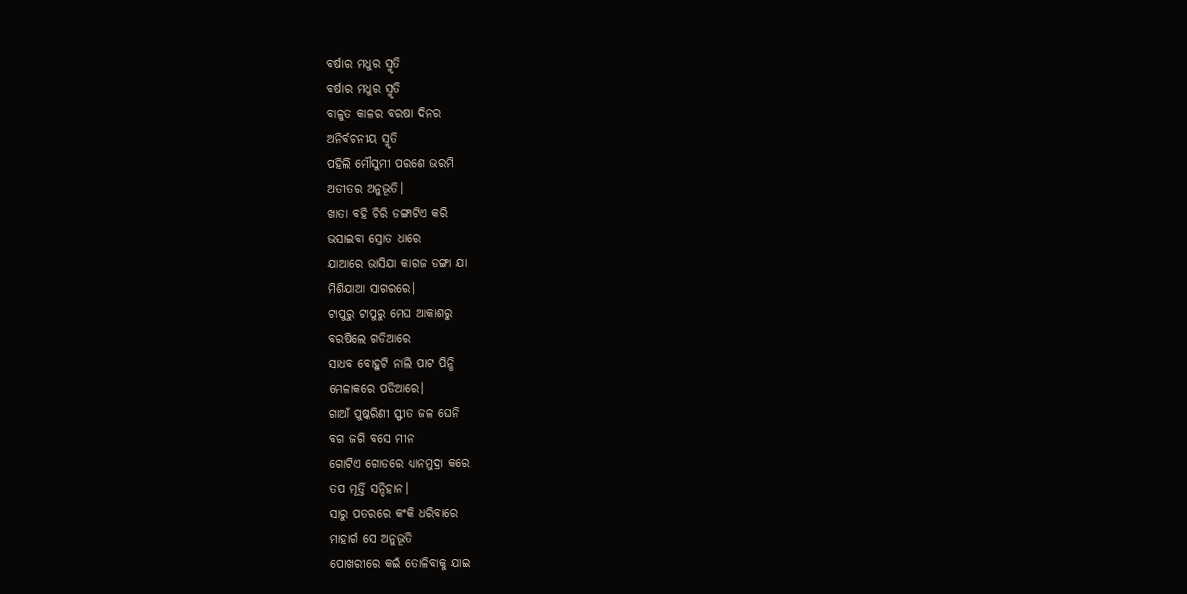ବର୍ଷାର ମଧୁର ସ୍ମୃତି
ବର୍ଷାର ମଧୁର ସ୍ମୃତି
ବାଳୁତ କାଳର ବରଷା ଦିନର
ଅନିର୍ବଚନୀୟ ସ୍ମୃତି
ପହିଲି ମୌସୁମୀ ପରଶେ ଭରମି
ଅତୀତର ଅନୁଭୂତି।
ଖାତା ବହି ଚିରି ଡଙ୍ଗାଟିଏ କରି
ଭସାଇବା ସ୍ରୋତ ଧାରେ
ଯାଆରେ ଭାସିଯା କାଗଜ ଡଙ୍ଗା ଯା
ମିଶିଯାଆ ସାଗରରେ।
ଟାପୁରୁ ଟାପୁରୁ ମେଘ ଆକାଶରୁ
ବରଷିଲେ ଗଡିଆରେ
ସାଧବ ବୋହୁଟି ନାଲି ପାଟ ପିନ୍ଧି
ମେଳାକରେ ପଡିଆରେ।
ଗାଆଁ ପୁଷ୍କରିଣୀ ସ୍ଫୀତ ଜଳ ଘେନି
ବଗ ଜଗି ବସେ ମୀନ
ଗୋଟିଏ ଗୋଡରେ ଧ୍ୟାନମୁଦ୍ରା କରେ
ତପ ମୂର୍ତ୍ତି ସନ୍ଦିହାନ।
ସାରୁ ପତରରେ କଂକି ଧରିବାରେ
ମାହାର୍ଗ ସେ ଅନୁଭୂତି
ପୋଖରୀରେ କଇଁ ତୋଳିବାକୁ ଯାଇ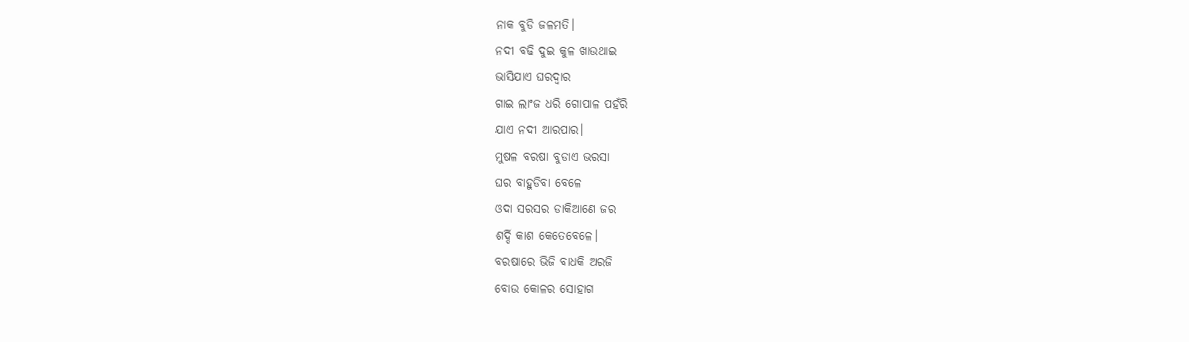ନାକ ବୁଡି ଜଳମତି।
ନଦୀ ବଢି ଦୁଇ କୁଳ ଖାଉଥାଇ
ଭାସିଯାଏ ଘରଦ୍ବାର
ଗାଇ ଲାଂଜ ଧରି ଗୋପାଳ ପହଁରି
ଯାଏ ନଦୀ ଆରପାର।
ମୁଷଳ ବରଷା ବୁଡାଏ ଭରସା
ଘର ବାହୁଡିବା ବେଳେ
ଓଦା ସରସର ଡାକିଆଣେ ଜର
ଶର୍ଦ୍ଦି କାଶ କେତେବେଳେ।
ବରଷାରେ ଭିଜି ବାଧକି ଅରଜି
ବୋଉ କୋଳର ସୋହାଗ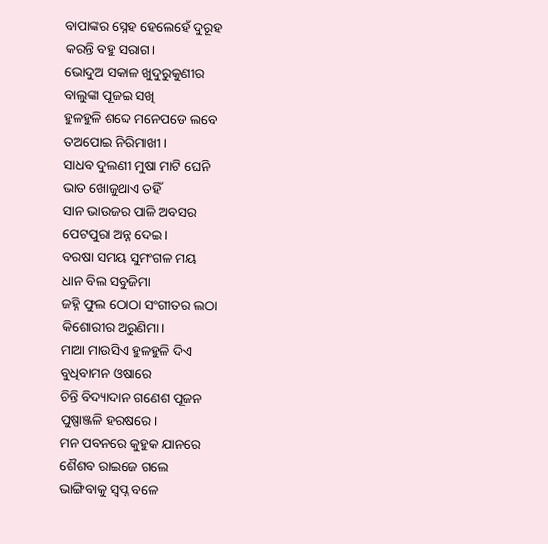ବାପାଙ୍କର ସ୍ନେହ ହେଲେହେଁ ଦୁରୂହ
କରନ୍ତି ବହୁ ସରାଗ।
ଭୋଦୁଅ ସକାଳ ଖୁଦୁରୁକୁଣୀର
ବାଲୁଙ୍କା ପୂଜଇ ସଖି
ହୁଳହୁଳି ଶବ୍ଦେ ମନେପଡେ ଲବେ
ତଅପୋଇ ନିରିମାଖୀ।
ସାଧବ ଦୁଲଣୀ ମୁଷା ମାଟି ଘେନି
ଭାତ ଖୋଜୁଥାଏ ତହିଁ
ସାନ ଭାଉଜର ପାଳି ଅବସର
ପେଟପୁରା ଅନ୍ନ ଦେଇ।
ବରଷା ସମୟ ସୁମଂଗଳ ମୟ
ଧାନ ବିଲ ସବୁଜିମା
ଜହ୍ନି ଫୁଲ ଠୋଠା ସଂଗୀତର ଲଠା
କିଶୋରୀର ଅରୁଣିମା।
ମାଆ ମାଉସିଏ ହୁଳହୁଳି ଦିଏ
ବୁଧିବାମନ ଓଷାରେ
ଚିନ୍ତି ବିଦ୍ୟାଦାନ ଗଣେଶ ପୂଜନ
ପୁଷ୍ପାଞ୍ଜଳି ହରଷରେ।
ମନ ପବନରେ କୁହୁକ ଯାନରେ
ଶୈଶବ ରାଇଜେ ଗଲେ
ଭାଙ୍ଗିବାକୁ ସ୍ୱପ୍ନ ବଳେ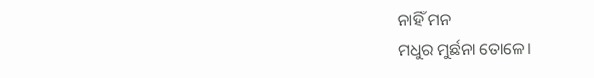ନାହିଁ ମନ
ମଧୁର ମୁର୍ଛନା ତୋଳେ।